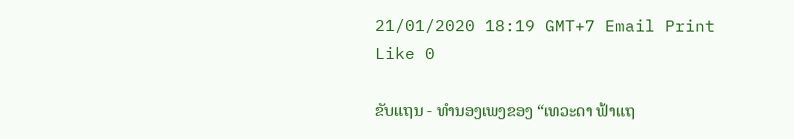21/01/2020 18:19 GMT+7 Email Print Like 0

ຂັບແຖນ - ທໍານອງເພງຂອງ “ເທວະດາ ຟ້າແຖ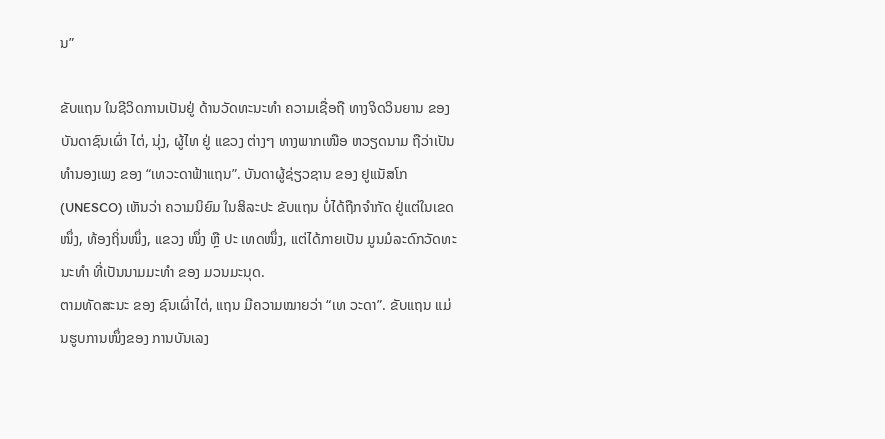ນ”

ຂັບແຖນ ໃນຊີວິດການເປັນຢູ່ ດ້ານວັດທະນະທຳ ຄວາມເຊື່ອຖື ທາງຈິດວິນຍານ ຂອງ ບັນດາຊົນເຜົ່າ ໄຕ່, ນຸ່ງ, ຜູ້ໄທ ຢູ່ ແຂວງ ຕ່າງໆ ທາງພາກເໜືອ ຫວຽດນາມ ຖືວ່າເປັນ ທຳນອງເພງ ຂອງ “ເທວະດາຟ້າແຖນ”. ບັນດາຜູ້ຊ່ຽວຊານ ຂອງ ຢູແນັສໂກ (UNESCO) ເຫັນວ່າ ຄວາມນິຍົມ ໃນສິລະປະ ຂັບແຖນ ບໍ່ໄດ້ຖືກຈໍາກັດ ຢູ່ແຕ່ໃນເຂດໜຶ່ງ, ທ້ອງຖິ່ນໜຶ່ງ, ແຂວງ ໜຶ່ງ ຫຼື ປະ ເທດໜຶ່ງ, ແຕ່ໄດ້ກາຍເປັນ ມູນມໍລະດົກວັດທະນະທຳ ທີ່ເປັນນາມມະທຳ ຂອງ ມວນມະນຸດ.
ຕາມທັດສະນະ ຂອງ ຊົນເຜົ່າໄຕ່, ແຖນ ມີຄວາມໝາຍວ່າ “ເທ ວະດາ”. ຂັບແຖນ ແມ່ນຮູບການໜຶ່ງຂອງ ການບັນເລງ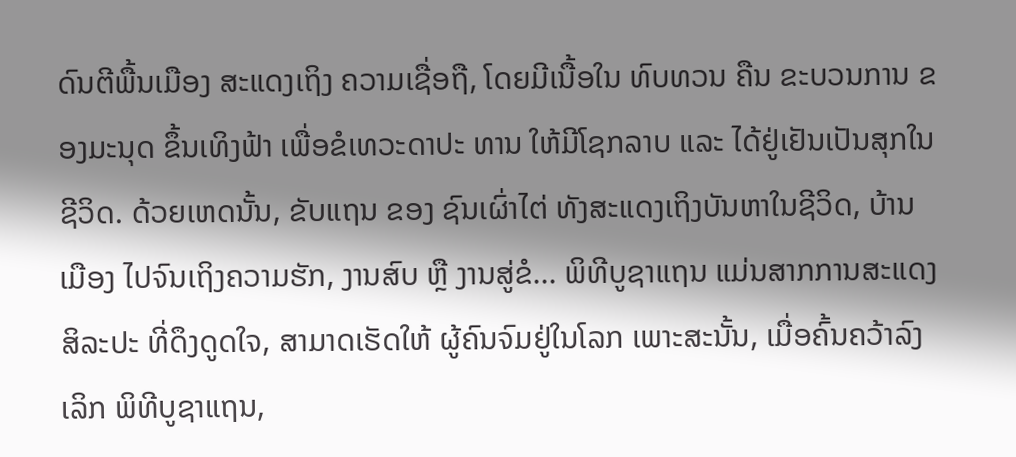ດົນຕີພື້ນເມືອງ ສະແດງເຖິງ ຄວາມເຊື່ອຖື, ໂດຍມີເນື້ອໃນ ທົບທວນ ຄືນ ຂະບວນການ ຂອງມະນຸດ ຂຶ້ນເທິງຟ້າ ເພື່ອຂໍເທວະດາປະ ທານ ໃຫ້ມີໂຊກລາບ ແລະ ໄດ້ຢູ່ເຢັນເປັນສຸກໃນຊີວິດ. ດ້ວຍເຫດນັ້ນ, ຂັບແຖນ ຂອງ ຊົນເຜົ່າໄຕ່ ທັງສະແດງເຖິງບັນຫາໃນຊີວິດ, ບ້ານເມືອງ ໄປຈົນເຖິງຄວາມຮັກ, ງານສົບ ຫຼື ງານສູ່ຂໍ... ພິທີບູຊາແຖນ ແມ່ນສາກການສະແດງ ສິລະປະ ທີ່ດຶງດູດໃຈ, ສາມາດເຮັດໃຫ້ ຜູ້ຄົນຈົມຢູ່ໃນໂລກ ເພາະສະນັ້ນ, ເມື່ອຄົ້ນຄວ້າລົງເລິກ ພິທີບູຊາແຖນ,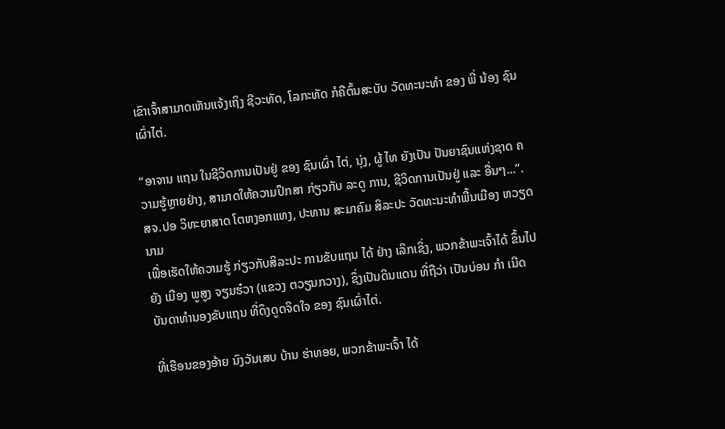ເຂົາເຈົ້າສາມາດເຫັນແຈ້ງເຖິງ ຊີວະທັດ, ໂລກະທັດ ກໍຄືຕົ້ນສະບັບ ວັດທະນະທຳ ຂອງ ພີ່ ນ້ອງ ຊົນເຜົ່າໄຕ່.

“ອາຈານ ແຖນ ໃນຊີວິດການເປັນຢູ່ ຂອງ ຊົນເຜົ່າ ໄຕ່, ນຸ່ງ, ຜູ້ ໄທ ຍັງເປັນ ປັນຍາຊົນແຫ່ງຊາດ ຄວາມຮູ້ຫຼາຍຢ່າງ, ສາມາດໃຫ້ຄວາມປຶກສາ ກ່ຽວກັບ ລະດູ ການ, ຊີວິດການເປັນຢູ່ ແລະ ອື່ນໆ...”.
ສຈ.ປອ ວິທະຍາສາດ ໂຕຫງອກແທງ, ປະທານ ສະມາຄົມ ສິລະປະ ວັດທະນະທຳພື້ນເມືອງ ຫວຽດນາມ
ເພື່ອເຮັດໃຫ້ຄວາມຮູ້ ກ່ຽວກັບສິລະປະ ການຂັບແຖນ ໄດ້ ຢ່າງ ເລິກເຊິ່ງ, ພວກຂ້າພະເຈົ້າໄດ້ ຂຶ້ນໄປຍັງ ເມືອງ ພູສູງ ຈຽມຮ໋ວາ (ແຂວງ ຕວຽນກວາງ), ຊຶ່ງເປັນດິນແດນ ທີ່ຖືວ່າ ເປັນບ່ອນ ກຳ ເນີດ ບັນດາທຳນອງຂັບແຖນ ທີ່ດຶງດູດຈິດໃຈ ຂອງ ຊົນເຜົ່າໄຕ່.

ທີ່ເຮືອນຂອງອ້າຍ ນົງວັນເສບ ບ້ານ ຮ່າທອຍ, ພວກຂ້າພະເຈົ້າ ໄດ້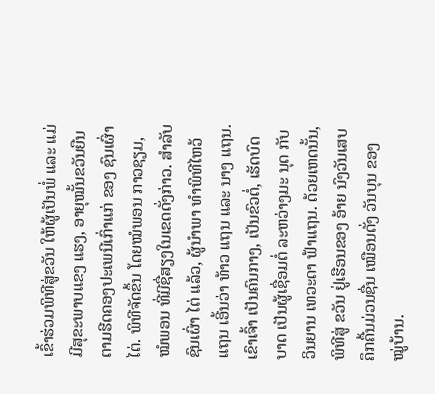ເຂົ້າຮ່ວມພິທີສູ່ຂວັນ ໃຫ້ຜູ້ເປັນພ່ໍ ແລະ ແມ່ ມີສຸຂະພາບແຂງ ແຮງ, ອາຍຸໝັ້ນຂວັນຍືນ ຕາມຮີດຄອງປະເພນີເກົ່າແກ່ ຂອງ ຊົນເຜົ່າໄຕ່. ພິທີຈັດຂຶ້ນ ໂດຍໝໍພອນ ກາວຊຽມ, ໝໍພອນ ທີ່ມີຊື່ສຽງໃນເຂດດັ່ງກ່າວ. ສຳລັບຊົນເຜົ່າ ໄຕ່ ແລ້ວ, ຜູ້ນໍາພາ ທໍາພິທີໄຫວ້ແຖນ ເອີ້ນວ່າ ທ້າວ ແຖນ ແລະ ນາງ ແຖນ. ເຂົາເຈົ້າ ເປັນຄົນກາງ, ເປັນຂົວຕ່ໍ, ເຮັດບົດບາດ ເປັນຜູ້ເຊື່ອມຕໍ່ ລະຫວ່າງມະ ນຸດ ກັບ ວິນຍານ ເທວະດາ ຟ້າແຖນ. ດ້ວຍເຫດນັ້ນ, ພິທີສູ່ ຂວັນ ຢູ່ເຮືອນຂອງ ອ້າຍ ນົງວັນເສບ ຄຶກຄື້ນມ່ວນຊື່ນ ເໝືອນດັ່ງ ວັນບຸນ ຂອງ ໝູ່ບ້ານ.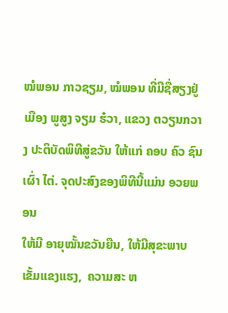ໝໍພອນ ກາວຊຽມ, ໝໍພອນ ທີ່ມີຊື່ສຽງຢູ່ ເມືອງ ພູສູງ ຈຽມ ຮ໋ວາ, ແຂວງ ຕວຽນກວາງ ປະຕິບັດພິທີສູ່ຂວັນ ໃຫ້ແກ່ ຄອບ ຄົວ ຊົນເຜົ່າ ໄຕ່. ຈຸດປະສົງຂອງພິທີນີ້ແມ່ນ ອວຍພອນ
ໃຫ້ມີ ອາຍຸໝັ້ນຂວັນຍືນ, ໃຫ້ມີສຸຂະພາບເຂັ້ມແຂງແຮງ,  ຄວາມສະ ຫ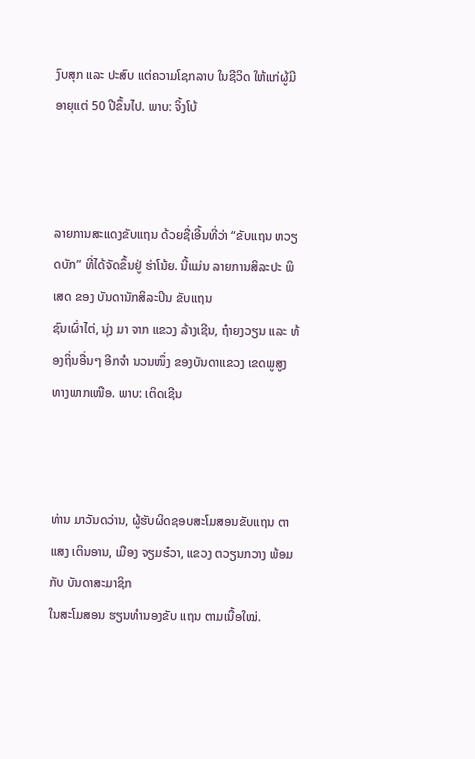ງົບສຸກ ແລະ ປະສົບ ແຕ່ຄວາມໂຊກລາບ ໃນຊີວິດ ໃຫ້ແກ່ຜູ້ມີ ອາຍຸແຕ່ 50 ປີຂຶ້ນໄປ. ພາບ: ຈິ້ງໂບ້



ລາຍການສະແດງຂັບແຖນ ດ້ວຍຊື່ເອີ້ນທີ່ວ່າ “ຂັບແຖນ ຫວຽດບັກ” ທີ່ໄດ້ຈັດຂຶ້ນຢູ່ ຮ່າໂນ້ຍ. ນີ້ແມ່ນ ລາຍການສິລະປະ ພິເສດ ຂອງ ບັນດານັກສິລະປິນ ຂັບແຖນ
ຊົນເຜົ່າໄຕ່, ນຸ່ງ ມາ ຈາກ ແຂວງ ລ້າງເຊີນ, ຖ໋າຍງວຽນ ແລະ ທ້ອງຖິ່ນອື່ນໆ ອີກຈຳ ນວນໜຶ່ງ ຂອງບັນດາແຂວງ ເຂດພູສູງ ທາງພາກເໜືອ. ພາບ: ເຕິດເຊີນ



ທ່ານ ມາວັນດວ່ານ, ຜູ້ຮັບຜິດຊອບສະໂມສອນຂັບແຖນ ຕາແສງ ເຕິນອານ, ເມືອງ ຈຽມຮ໋ວາ, ແຂວງ ຕວຽນກວາງ ພ້ອມກັບ ບັນດາສະມາຊິກ
ໃນສະໂມສອນ ຮຽນທຳນອງຂັບ ແຖນ ຕາມເນື້ອໃໝ່.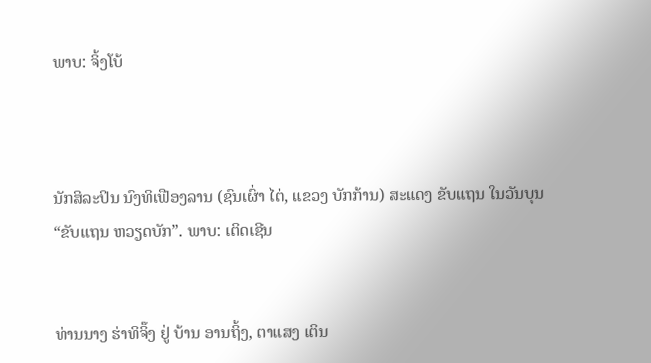ພາບ: ຈິ້ງໂບ້



ນັກສິລະປິນ ນົງທິເຟືອງລານ (ຊົນເຜົ່າ ໄຕ່, ແຂວງ ບັກກ້ານ) ສະແດງ ຂັບແຖນ ໃນວັນບຸນ “ຂັບແຖນ ຫວຽດບັກ”. ພາບ: ເຕິດເຊີນ


ທ່ານນາງ ຮ່າທິຈິ໊ງ ຢູ່ ບ້ານ ອານຖິ້ງ, ຕາແສງ ເຕິນ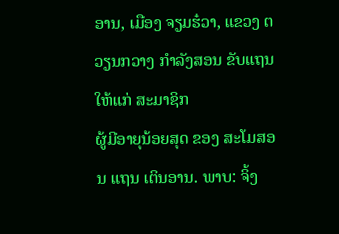ອານ, ເມືອງ ຈຽມຮ໋ວາ, ແຂວງ ຕວຽນກວາງ ກຳລັງສອນ ຂັບແຖນ ໃຫ້ແກ່ ສະມາຊິກ
ຜູ້ມີອາຍຸນ້ອຍສຸດ ຂອງ ສະໂມສອນ ແຖນ ເຕິນອານ. ພາບ: ຈິ້ງ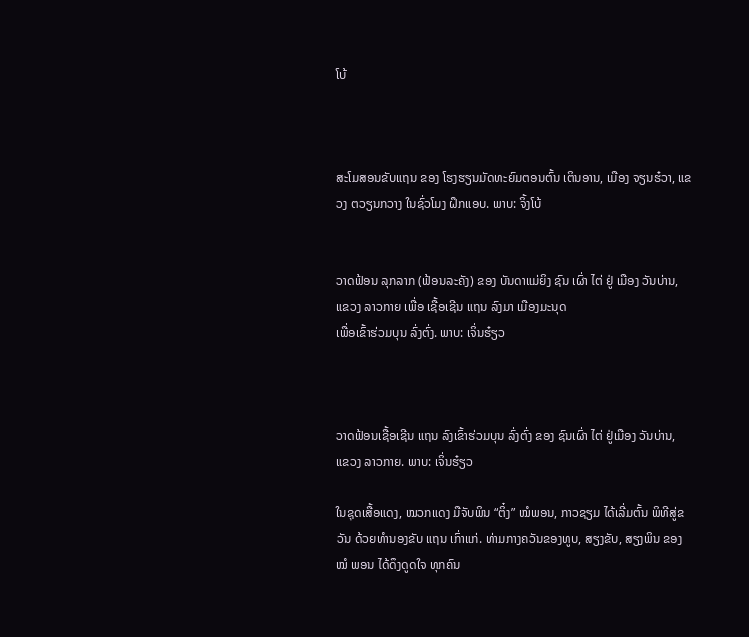ໂບ້



ສະໂມສອນຂັບແຖນ ຂອງ ໂຮງຮຽນມັດທະຍົມຕອນຕົ້ນ ເຕິນອານ, ເມືອງ ຈຽນຮ໋ວາ, ແຂວງ ຕວຽນກວາງ ໃນຊົ່ວໂມງ ຝຶກແອບ. ພາບ: ຈິ້ງໂບ້


ວາດຟ້ອນ ລຸກລາກ (ຟ້ອນລະຄັງ) ຂອງ ບັນດາແມ່ຍິງ ຊົນ ເຜົ່າ ໄຕ່ ຢູ່ ເມືອງ ວັນບ່ານ, ແຂວງ ລາວກາຍ ເພື່ອ ເຊື້ອເຊີນ ແຖນ ລົງມາ ເມືອງມະນຸດ
ເພື່ອເຂົ້າຮ່ວມບຸນ ລົ່ງຕົ່ງ. ພາບ: ເຈິ່ນຮ໋ຽວ



ວາດຟ້ອນເຊື້ອເຊີນ ແຖນ ລົງເຂົ້າຮ່ວມບຸນ ລົ່ງຕົ່ງ ຂອງ ຊົນເຜົ່າ ໄຕ່ ຢູ່ເມືອງ ວັນບ່ານ, ແຂວງ ລາວກາຍ. ພາບ: ເຈິ່ນຮ໋ຽວ

ໃນຊຸດເສື້ອແດງ, ໝວກແດງ ມືຈັບພິນ “ຕິ໋ງ” ໝໍພອນ, ກາວຊຽມ ໄດ້ເລີ່ມຕົ້ນ ພິທີສູ່ຂວັນ ດ້ວຍທຳນອງຂັບ ແຖນ ເກົ່າແກ່. ທ່າມກາງຄວັນຂອງທູບ, ສຽງຂັບ, ສຽງພິນ ຂອງ ໝໍ ພອນ ໄດ້ດຶງດູດໃຈ ທຸກຄົນ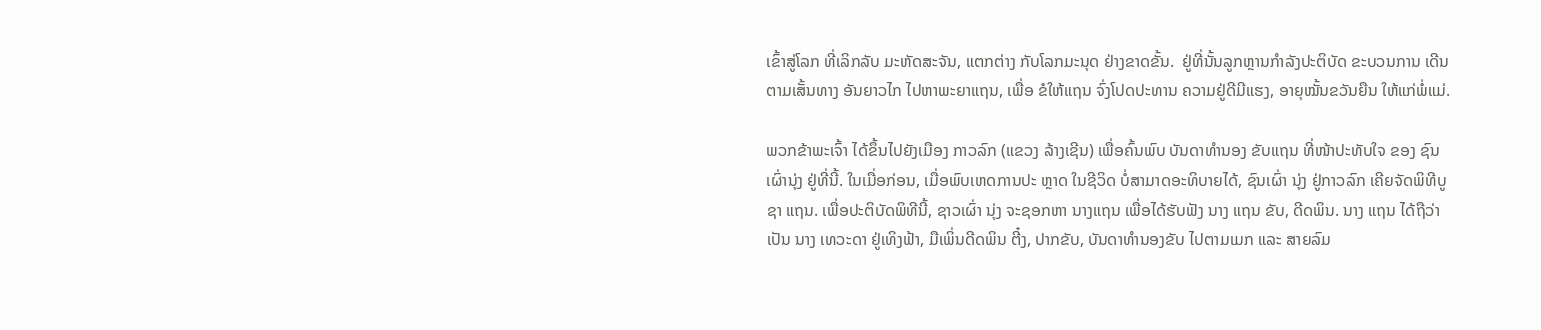ເຂົ້າສູ່ໂລກ ທີ່ເລິກລັບ ມະຫັດສະຈັນ, ແຕກຕ່າງ ກັບໂລກມະນຸດ ຢ່າງຂາດຂັ້ນ.  ຢູ່ທີ່ນັ້ນລູກຫຼານກຳລັງປະຕິບັດ ຂະບວນການ ເດີນຕາມເສັ້ນທາງ ອັນຍາວໄກ ໄປຫາພະຍາແຖນ, ເພື່ອ ຂໍໃຫ້ແຖນ ຈົ່ງໂປດປະທານ ຄວາມຢູ່ດີມີແຮງ, ອາຍຸໝັ້ນຂວັນຍືນ ໃຫ້ແກ່ພ່ໍແມ່.

ພວກຂ້າພະເຈົ້າ ໄດ້ຂຶ້ນໄປຍັງເມືອງ ກາວລົກ (ແຂວງ ລ້າງເຊີນ) ເພື່ອຄົ້ນພົບ ບັນດາທຳນອງ ຂັບແຖນ ທີ່ໜ້າປະທັບໃຈ ຂອງ ຊົນເຜົ່ານຸ່ງ ຢູ່ທີ່ນີ້. ໃນເມື່ອກ່ອນ, ເມື່ອພົບເຫດການປະ ຫຼາດ ໃນຊີວິດ ບໍ່ສາມາດອະທິບາຍໄດ້, ຊົນເຜົ່າ ນຸ່ງ ຢູ່ກາວລົກ ເຄີຍຈັດພິທີບູຊາ ແຖນ. ເພື່ອປະຕິບັດພິທີນີ້, ຊາວເຜົ່າ ນຸ່ງ ຈະຊອກຫາ ນາງແຖນ ເພື່ອໄດ້ຮັບຟັງ ນາງ ແຖນ ຂັບ, ດີດພິນ. ນາງ ແຖນ ໄດ້ຖືວ່າເປັນ ນາງ ເທວະດາ ຢູ່ເທິງຟ້າ, ມືເພິ່ນດີດພິນ ຕີ໋ງ, ປາກຂັບ, ບັນດາທຳນອງຂັບ ໄປຕາມເມກ ແລະ ສາຍລົມ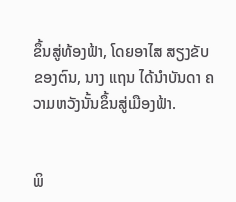ຂຶ້ນສູ່ທ້ອງຟ້າ, ໂດຍອາໄສ ສຽງຂັບ ຂອງຕົນ, ນາງ ແຖນ ໄດ້ນຳບັນດາ ຄວາມຫວັງນັ້ນຂຶ້ນສູ່ເມືອງຟ້າ.


ພິ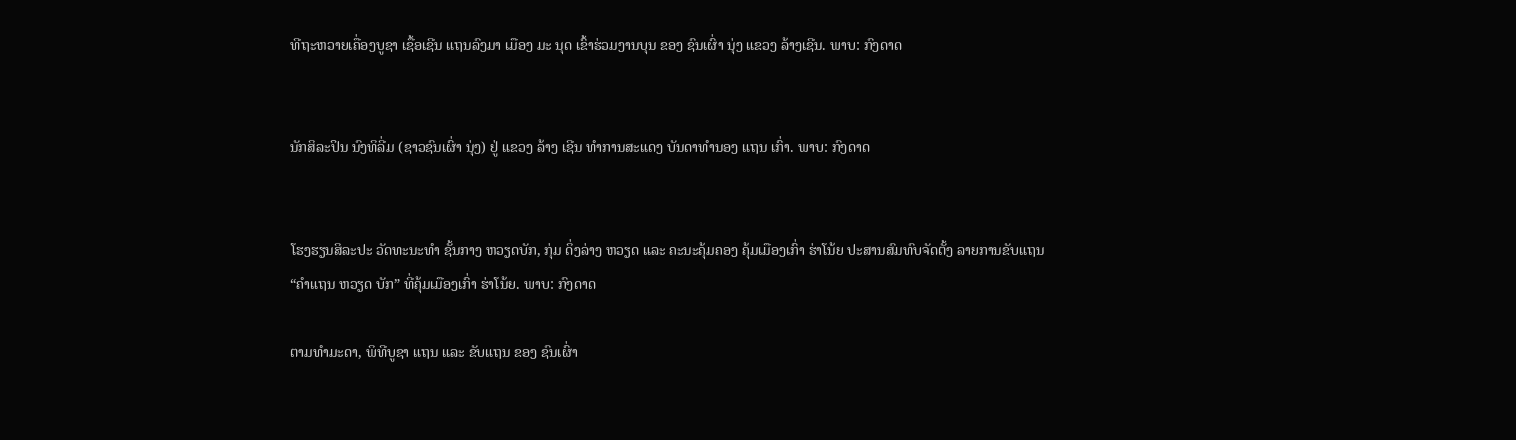ທີຖະຫວາຍເຄື່ອງບູຊາ ເຊື້ອເຊີນ ແຖນລົງມາ ເມືອງ ມະ ນຸດ ເຂົ້າຮ່ວມງານບຸນ ຂອງ ຊົນເຜົ່າ ນຸ່ງ ແຂວງ ລ້າງເຊີນ. ພາບ: ກົງດາດ


ນັກສິລະປິນ ນົງທິລີ່ມ (ຊາວຊົນເຜົ່າ ນຸ່ງ) ຢູ່ ແຂວງ ລ້າງ ເຊີນ ທຳການສະແດງ ບັນດາທຳນອງ ແຖນ ເກົ່າ. ພາບ: ກົງດາດ


ໂຮງຮຽນສິລະປະ ວັດທະນະທໍາ ຊັ້ນກາງ ຫວຽດບັກ, ກຸ່ມ ດິ່ງລ່າງ ຫວຽດ ແລະ ຄະນະຄຸ້ມຄອງ ຄຸ້ມເມືອງເກົ່າ ຮ່າໂນ້ຍ ປະສານສົມທົບຈັດຕັ້ງ ລາຍການຂັບແຖນ
“ຄຳແຖນ ຫວຽດ ບັກ” ທີ່ຄຸ້ມເມືອງເກົ່າ ຮ່າໂນ້ຍ. ພາບ: ກົງດາດ

ຕາມທຳມະດາ, ພິທີບູຊາ ແຖນ ແລະ ຂັບແຖນ ຂອງ ຊົນເຜົ່າ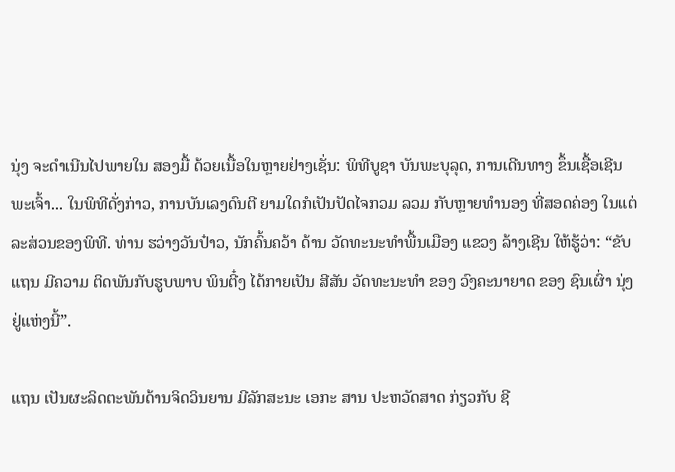ນຸ່ງ ຈະດຳເນີນໄປພາຍໃນ ສອງມື້ ດ້ວຍເນື້ອໃນຫຼາຍຢ່າງເຊັ່ນ: ພິທີບູຊາ ບັນພະບຸລຸດ, ການເດີນທາງ ຂຶ້ນເຊື້ອເຊີນພະເຈົ້າ... ໃນພິທີດັ່ງກ່າວ, ການບັນເລງດົນຕີ ຍາມໃດກໍເປັນປັດໄຈກວມ ລວມ ກັບຫຼາຍທຳນອງ ທີ່ສອດຄ່ອງ ໃນແຕ່ລະສ່ວນຂອງພິທີ. ທ່ານ ຮວ່າງວັນປ໋າວ, ນັກຄົ້ນຄວ້າ ດ້ານ ວັດທະນະທຳພື້ນເມືອງ ແຂວງ ລ້າງເຊີນ ໃຫ້ຮູ້ວ່າ: “ຂັບແຖນ ມີຄວາມ ຕິດພັນກັບຮູບພາບ ພິນຕີ໋ງ ໄດ້ກາຍເປັນ ສີສັນ ວັດທະນະທຳ ຂອງ ວົງຄະນາຍາດ ຂອງ ຊົນເຜົ່າ ນຸ່ງ ຢູ່ແຫ່ງນີ້”.

ແຖນ ເປັນຜະລິດຕະພັນດ້ານຈິດວິນຍານ ມີລັກສະນະ ເອກະ ສານ ປະຫວັດສາດ ກ່ຽວກັບ ຊີ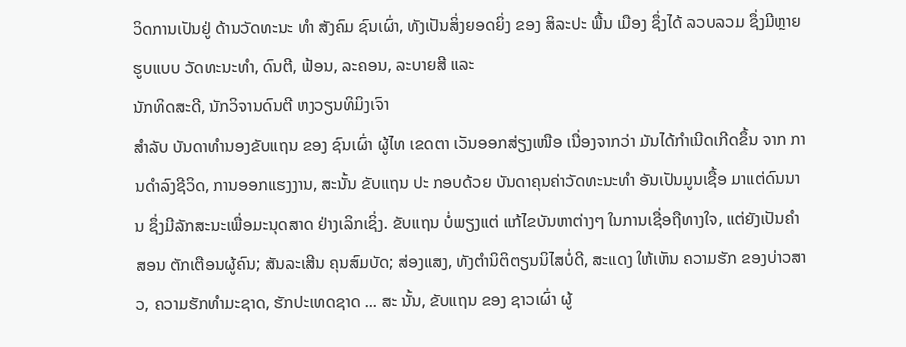ວິດການເປັນຢູ່ ດ້ານວັດທະນະ ທຳ ສັງຄົມ ຊົນເຜົ່າ, ທັງເປັນສິ່ງຍອດຍິ່ງ ຂອງ ສິລະປະ ພື້ນ ເມືອງ ຊຶ່ງໄດ້ ລວບລວມ ຊຶ່ງມີຫຼາຍຮູບແບບ ວັດທະນະທຳ, ດົນຕີ, ຟ້ອນ, ລະຄອນ, ລະບາຍສີ ແລະ
ນັກທິດສະດີ, ນັກວິຈານດົນຕີ ຫງວຽນທິມິງເຈົາ
ສຳລັບ ບັນດາທຳນອງຂັບແຖນ ຂອງ ຊົນເຜົ່າ ຜູ້ໄທ ເຂດຕາ ເວັນອອກສ່ຽງເໜືອ ເນື່ອງຈາກວ່າ ມັນໄດ້ກຳເນີດເກີດຂຶ້ນ ຈາກ ການດຳລົງຊີວິດ, ການອອກແຮງງານ, ສະນັ້ນ ຂັບແຖນ ປະ ກອບດ້ວຍ ບັນດາຄຸນຄ່າວັດທະນະທຳ ອັນເປັນມູນເຊື້ອ ມາແຕ່ດົນນານ ຊຶ່ງມີລັກສະນະເພື່ອມະນຸດສາດ ຢ່າງເລິກເຊິ່ງ. ຂັບແຖນ ບ່ໍພຽງແຕ່ ແກ້ໄຂບັນຫາຕ່າງໆ ໃນການເຊື່ອຖືທາງໃຈ, ແຕ່ຍັງເປັນຄຳສອນ ຕັກເຕືອນຜູ້ຄົນ; ສັນລະເສີນ ຄຸນສົມບັດ; ສ່ອງແສງ, ທັງຕຳນິຕິຕຽນນິໄສບໍ່ດີ, ສະແດງ ໃຫ້ເຫັນ ຄວາມຮັກ ຂອງບ່າວສາວ, ຄວາມຮັກທຳມະຊາດ, ຮັກປະເທດຊາດ ... ສະ ນັ້ນ, ຂັບແຖນ ຂອງ ຊາວເຜົ່າ ຜູ້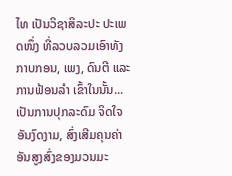ໄທ ເປັນວິຊາສິລະປະ ປະເພດໜຶ່ງ ທີ່ລວບລວມເອົາທັງກາບກອນ, ເພງ, ດົນຕີ ແລະ ການຟ້ອນລຳ ເຂົ້າໃນນັ້ນ... ເປັນການປຸກລະດົມ ຈິດໃຈ ອັນງົດງາມ, ສົ່ງເສີມຄຸນຄ່າ ອັນສູງສົ່ງຂອງມວນມະ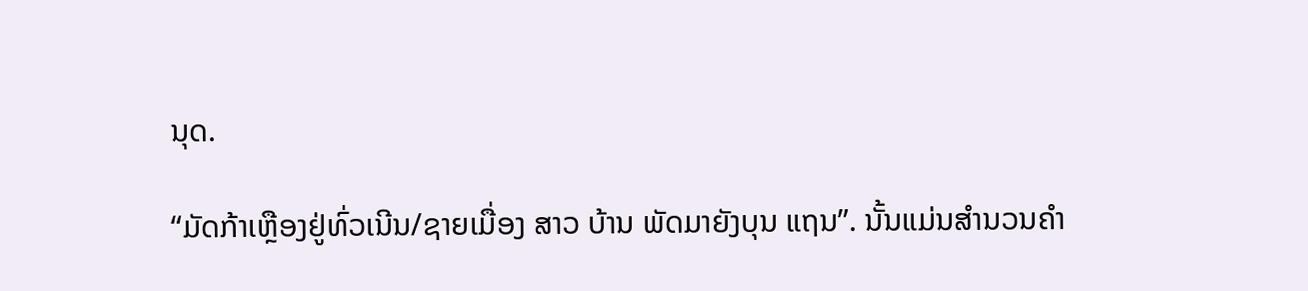ນຸດ.

“ມັດກ້າເຫຼືອງຢູ່ທົ່ວເນີນ/ຊາຍເມື່ອງ ສາວ ບ້ານ ພັດມາຍັງບຸນ ແຖນ”. ນັ້ນແມ່ນສຳນວນຄຳ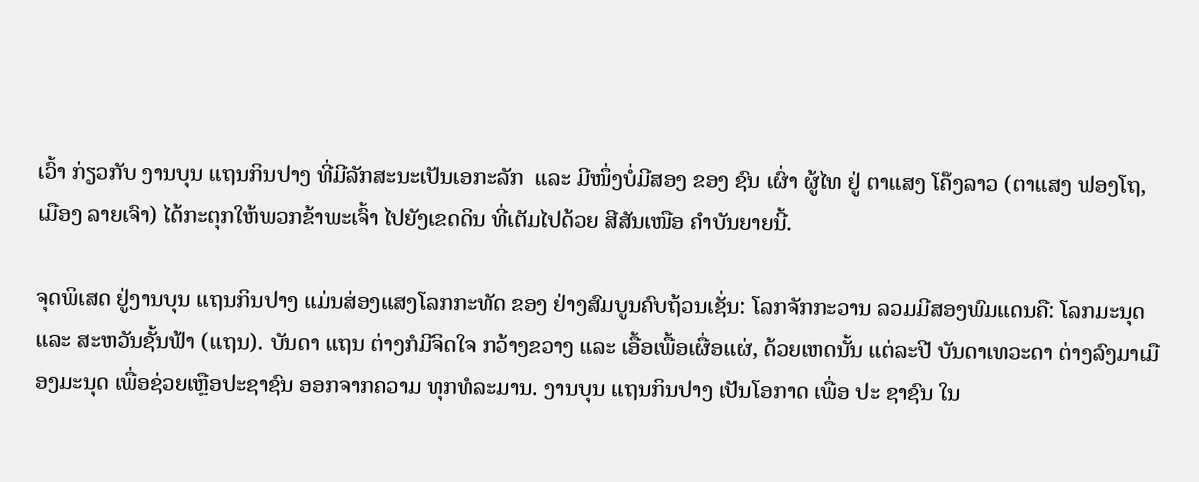ເວົ້າ ກ່ຽວກັບ ງານບຸນ ແຖນກິນປາງ ທີ່ມີລັກສະນະເປັນເອກະລັກ  ແລະ ມີໜຶ່ງບໍ່ມີສອງ ຂອງ ຊົນ ເຜົ່າ ຜູ້ໄທ ຢູ່ ຕາແສງ ໂຄ໊ງລາວ (ຕາແສງ ຟອງໂຖ, ເມືອງ ລາຍເຈົາ) ໄດ້ກະຕຸກໃຫ້ພວກຂ້າພະເຈົ້າ ໄປຍັງເຂດດິນ ທີ່ເຕັມໄປດ້ວຍ ສີສັນເໜືອ ຄໍາບັນຍາຍນີ້.

ຈຸດພິເສດ ຢູ່ງານບຸນ ແຖນກິນປາງ ແມ່ນສ່ອງແສງໂລກກະທັດ ຂອງ ຢ່າງສົມບູນຄົບຖ້ວນເຊັ່ນ: ໂລກຈັກກະວານ ລວມມີສອງພົມແດນຄື: ໂລກມະນຸດ ແລະ ສະຫວັນຊັ້ນຟ້າ (ແຖນ). ບັນດາ ແຖນ ຕ່າງກໍມີຈິດໃຈ ກວ້າງຂວາງ ແລະ ເອື້ອເພື້ອເຜື່ອແຜ່, ດ້ວຍເຫດນັ້ນ ແຕ່ລະປີ ບັນດາເທວະດາ ຕ່າງລົງມາເມືອງມະນຸດ ເພື່ອຊ່ວຍເຫຼືອປະຊາຊົນ ອອກຈາກຄວາມ ທຸກທໍລະມານ. ງານບຸນ ແຖນກິນປາງ ເປັນໂອກາດ ເພື່ອ ປະ ຊາຊົນ ໃນ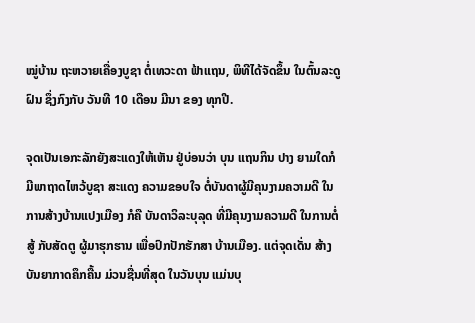ໝູ່ບ້ານ ຖະຫວາຍເຄື່ອງບູຊາ ຕໍ່ເທວະດາ ຟ້າແຖນ, ພິທີໄດ້ຈັດຂຶ້ນ ໃນຕົ້ນລະດູຝົນ ຊຶ່ງກົງກັບ ວັນທີ 10 ເດືອນ ມີນາ ຂອງ ທຸກປີ.

ຈຸດເປັນເອກະລັກຍັງສະແດງໃຫ້ເຫັນ ຢູ່ບ່ອນວ່າ ບຸນ ແຖນກິນ ປາງ ຍາມໃດກໍມີພາຖາດໄຫວ້ບູຊາ ສະແດງ ຄວາມຂອບໃຈ ຕໍ່ບັນດາຜູ້ມີຄຸນງາມຄວາມດີ ໃນການສ້າງບ້ານແປງເມືອງ ກໍຄື ບັນດາວິລະບຸລຸດ ທີ່ມີຄຸນງາມຄວາມດີ ໃນການຕໍ່ສູ້ ກັບສັດຕູ ຜູ້ມາຮຸກຮານ ເພື່ອປົກປັກຮັກສາ ບ້ານເມືອງ. ແຕ່ຈຸດເດັ່ນ ສ້າງ ບັນຍາກາດຄຶກຄື້ນ ມ່ວນຊື່ນທີ່ສຸດ ໃນວັນບຸນ ແມ່ນບຸ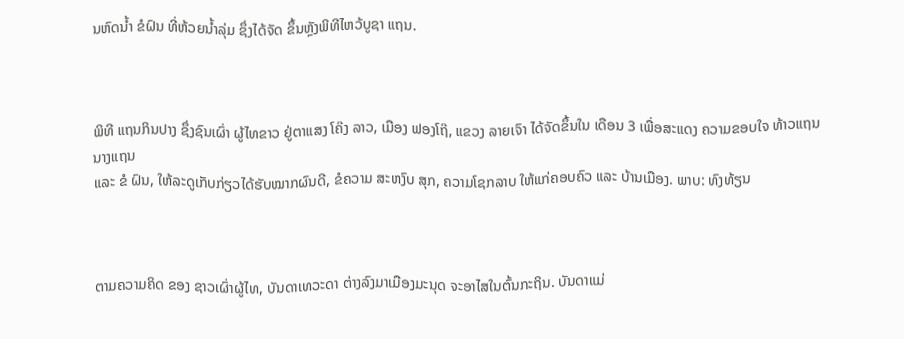ນຫົດນ້ຳ ຂໍຝົນ ທີ່ຫ້ວຍນໍ້າລຸ່ມ ຊຶ່ງໄດ້ຈັດ ຂຶ້ນຫຼັງພິທີໄຫວ້ບູຊາ ແຖນ.



ພິທີ ແຖນກິນປາງ ຊຶ່ງຊົນເຜົ່າ ຜູ້ໄທຂາວ ຢູ່ຕາແສງ ໂຄ໊ງ ລາວ, ເມືອງ ຟອງໂຖ໊, ແຂວງ ລາຍເຈົາ ໄດ້ຈັດຂຶ້ນໃນ ເດືອນ 3 ເພື່ອສະແດງ ຄວາມຂອບໃຈ ທ້າວແຖນ ນາງແຖນ
ແລະ ຂໍ ຝົນ, ໃຫ້ລະດູເກັບກ່ຽວໄດ້ຮັບໝາກຜົນດີ, ຂໍຄວາມ ສະຫງົບ ສຸກ, ຄວາມໂຊກລາບ ໃຫ້ແກ່ຄອບຄົວ ແລະ ບ້ານເມືອງ. ພາບ: ທົງທ້ຽນ



ຕາມຄວາມຄິດ ຂອງ ຊາວເຜົ່າຜູ້ໄທ, ບັນດາເທວະດາ ຕ່າງລົງມາເມືອງມະນຸດ ຈະອາໄສໃນຕົ້ນກະຖິນ. ບັນດາແມ່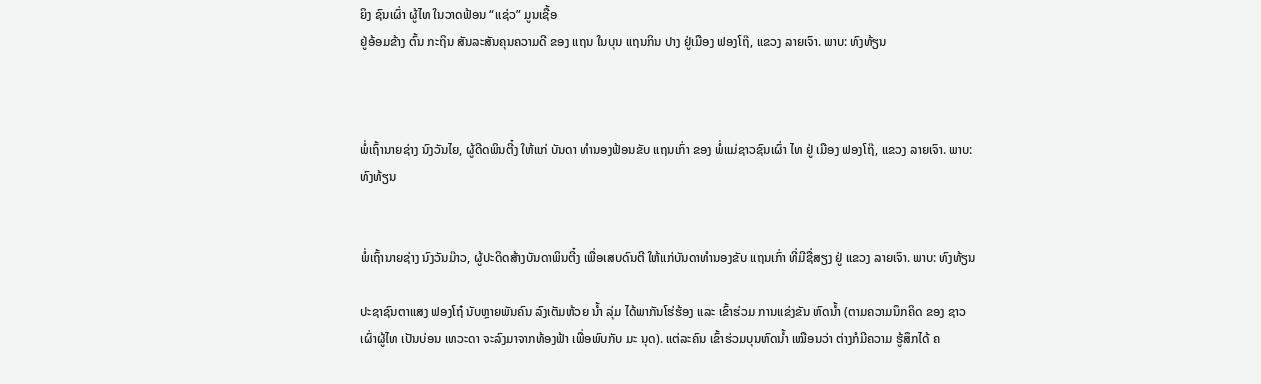ຍິງ ຊົນເຜົ່າ ຜູ້ໄທ ໃນວາດຟ້ອນ “ແຊ່ວ” ມູນເຊື້ອ
ຢູ່ອ້ອມຂ້າງ ຕົ້ນ ກະຖິນ ສັນລະສັນຄຸນຄວາມດີ ຂອງ ແຖນ ໃນບຸນ ແຖນກິນ ປາງ ຢູ່ເມືອງ ຟອງໂຖ໊, ແຂວງ ລາຍເຈົາ. ພາບ: ທົງທ້ຽນ



ພ່ໍເຖົ້ານາຍຊ່າງ ນົງວັນໄຍ, ຜູ້ດີດພິນຕີ໋ງ ໃຫ້ແກ່ ບັນດາ ທຳນອງຟ້ອນຂັບ ແຖນເກົ່າ ຂອງ ພໍ່ແມ່ຊາວຊົນເຜົ່າ ໄທ ຢູ່ ເມືອງ ຟອງໂຖ໊, ແຂວງ ລາຍເຈົາ. ພາບ: ທົງທ້ຽນ


ພ່ໍເຖົ້ານາຍຊ່າງ ນົງວັນມ໊າວ, ຜູ້ປະດິດສ້າງບັນດາພິນຕີ໋ງ ເພື່ອເສບດົນຕີ ໃຫ້ແກ່ບັນດາທຳນອງຂັບ ແຖນເກົ່າ ທີ່ມີຊື່ສຽງ ຢູ່ ແຂວງ ລາຍເຈົາ. ພາບ: ທົງທ້ຽນ

ປະຊາຊົນຕາແສງ ຟອງໂຖ໋ ນັບຫຼາຍພັນຄົນ ລົງເຕັມຫ້ວຍ ນ້ຳ ລຸ່ມ ໄດ້ພາກັນໂຮ່ຮ້ອງ ແລະ ເຂົ້າຮ່ວມ ການແຂ່ງຂັນ ຫົດນ້ຳ (ຕາມຄວາມນຶກຄິດ ຂອງ ຊາວເຜົ່າຜູ້ໄທ ເປັນບ່ອນ ເທວະດາ ຈະລົງມາຈາກທ້ອງຟ້າ ເພື່ອພົບກັບ ມະ ນຸດ). ແຕ່ລະຄົນ ເຂົ້າຮ່ວມບຸນຫົດນໍ້າ ເໝືອນວ່າ ຕ່າງກໍມີຄວາມ ຮູ້ສຶກໄດ້ ຄ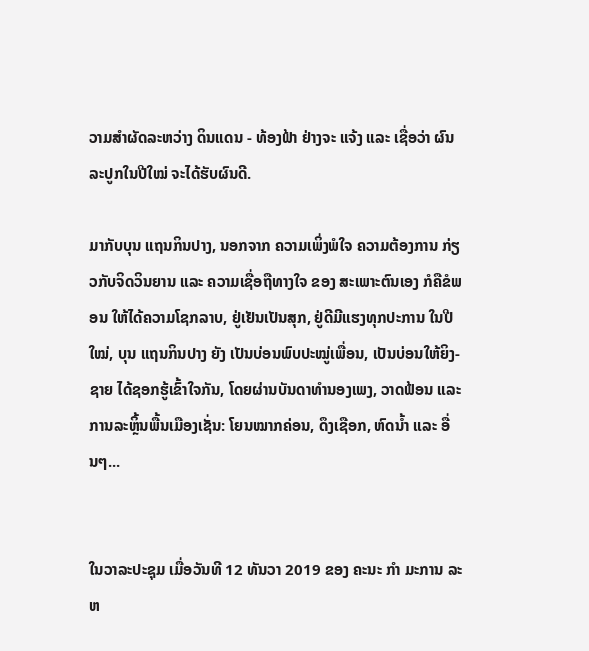ວາມສຳຜັດລະຫວ່າງ ດິນແດນ - ທ້ອງຟ້າ ຢ່າງຈະ ແຈ້ງ ແລະ ເຊື່ອວ່າ ຜົນລະປູກໃນປີໃໝ່ ຈະໄດ້ຮັບຜົນດີ.

ມາກັບບຸນ ແຖນກິນປາງ, ນອກຈາກ ຄວາມເພິ່ງພໍໃຈ ຄວາມຕ້ອງການ ກ່ຽວກັບຈິດວິນຍານ ແລະ ຄວາມເຊື່ອຖືທາງໃຈ ຂອງ ສະເພາະຕົນເອງ ກໍຄືຂໍພອນ ໃຫ້ໄດ້ຄວາມໂຊກລາບ, ຢູ່ເຢັນເປັນສຸກ, ຢູ່ດີມີແຮງທຸກປະການ ໃນປີໃໝ່, ບຸນ ແຖນກິນປາງ ຍັງ ເປັນບ່ອນພົບປະໝູ່ເພື່ອນ, ເປັນບ່ອນໃຫ້ຍິງ-ຊາຍ ໄດ້ຊອກຮູ້ເຂົ້າໃຈກັນ, ໂດຍຜ່ານບັນດາທໍານອງເພງ, ວາດຟ້ອນ ແລະ ການລະຫຼິ້ນພື້ນເມືອງເຊັ່ນ: ໂຍນໝາກຄ່ອນ, ດຶງເຊືອກ, ຫົດນ້ຳ ແລະ ອື່ນໆ...


ໃນວາລະປະຊຸມ ເມື່ອວັນທີ 12 ທັນວາ 2019 ຂອງ ຄະນະ ກຳ ມະການ ລະຫ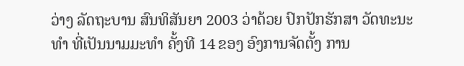ວ່າງ ລັດຖະບານ ສົນທິສັນຍາ 2003 ວ່າດ້ວຍ ປົກປັກຮັກສາ ວັດທະນະທຳ ທີ່ເປັນນາມມະທຳ ຄັ້ງທີ 14 ຂອງ ອົງການຈັດຕັ້ງ ການ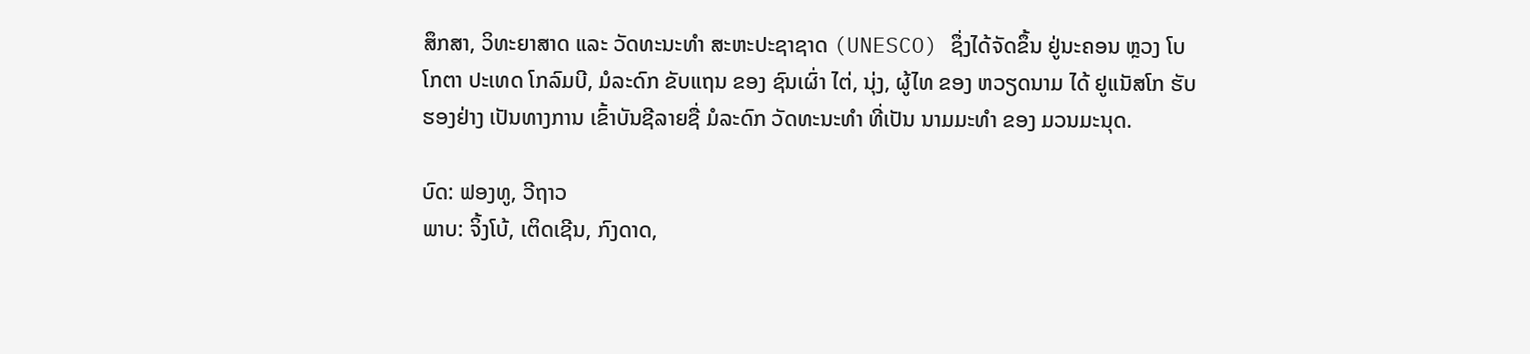ສຶກສາ, ວິທະຍາສາດ ແລະ ວັດທະນະທຳ ສະຫະປະຊາຊາດ (UNESCO) ຊຶ່ງໄດ້ຈັດຂຶ້ນ ຢູ່ນະຄອນ ຫຼວງ ໂບໂກຕາ ປະເທດ ໂກລົມບີ, ມໍລະດົກ ຂັບແຖນ ຂອງ ຊົນເຜົ່າ ໄຕ່, ນຸ່ງ, ຜູ້ໄທ ຂອງ ຫວຽດນາມ ໄດ້ ຢູແນັສໂກ ຮັບຮອງຢ່າງ ເປັນທາງການ ເຂົ້າບັນຊີລາຍຊື່ ມໍລະດົກ ວັດທະນະທຳ ທີ່ເປັນ ນາມມະທຳ ຂອງ ມວນມະນຸດ.

ບົດ: ຟອງທູ, ວີຖາວ
ພາບ: ຈິ້ງໂບ້, ເຕິດເຊີນ, ກົງດາດ,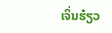ເຈິ່ນຮ໋ຽວ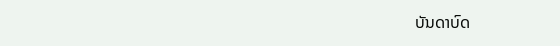ບັນດາບົດ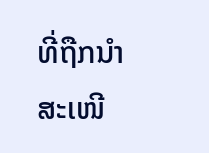ທີ່ຖືກນຳສະເໜີ